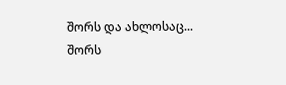შორს და ახლოსაც...
შორს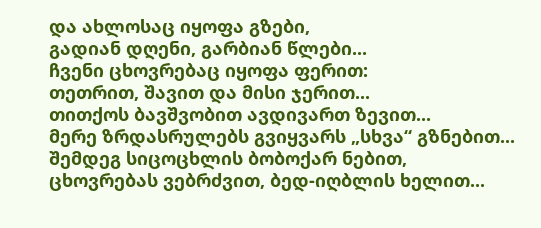და ახლოსაც იყოფა გზები,
გადიან დღენი, გარბიან წლები...
ჩვენი ცხოვრებაც იყოფა ფერით:
თეთრით, შავით და მისი ჯერით...
თითქოს ბავშვობით ავდივართ ზევით...
მერე ზრდასრულებს გვიყვარს „სხვა“ გზნებით...
შემდეგ სიცოცხლის ბობოქარ ნებით,
ცხოვრებას ვებრძვით, ბედ-იღბლის ხელით...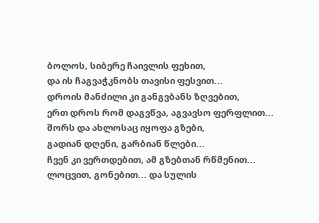ბოლოს, სიბერე ჩაივლის ფეხით,
და ის ჩაგვაჭკნობს თავისი ფესვით...
დროის მანძილი კი განგვბანს ზღვებით,
ერთ დროს რომ დაგვწვა, აგვავსო ფერფლით...
შორს და ახლოსაც იყოფა გზები,
გადიან დღენი, გარბიან წლები...
ჩვენ კი ვერთდებით, ამ გზებთან რწმენით...
ლოცვით, გონებით... და სულის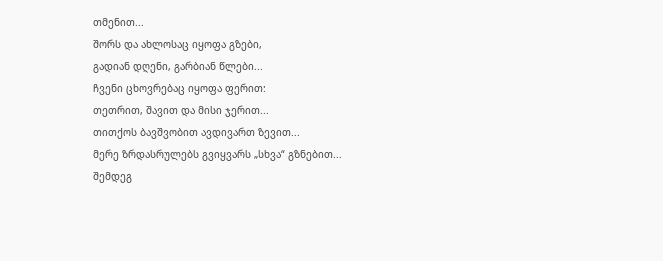თმენით...
შორს და ახლოსაც იყოფა გზები,
გადიან დღენი, გარბიან წლები...
ჩვენი ცხოვრებაც იყოფა ფერით:
თეთრით, შავით და მისი ჯერით...
თითქოს ბავშვობით ავდივართ ზევით...
მერე ზრდასრულებს გვიყვარს „სხვა“ გზნებით...
შემდეგ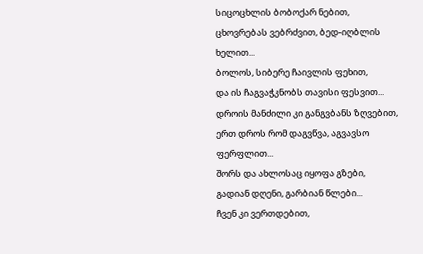სიცოცხლის ბობოქარ ნებით,
ცხოვრებას ვებრძვით, ბედ-იღბლის ხელით...
ბოლოს, სიბერე ჩაივლის ფეხით,
და ის ჩაგვაჭკნობს თავისი ფესვით...
დროის მანძილი კი განგვბანს ზღვებით,
ერთ დროს რომ დაგვწვა, აგვავსო ფერფლით...
შორს და ახლოსაც იყოფა გზები,
გადიან დღენი, გარბიან წლები...
ჩვენ კი ვერთდებით,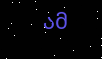ამ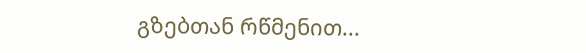გზებთან რწმენით...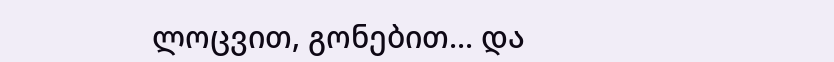ლოცვით, გონებით... და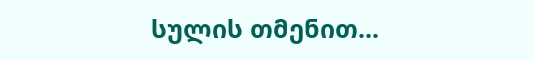სულის თმენით...